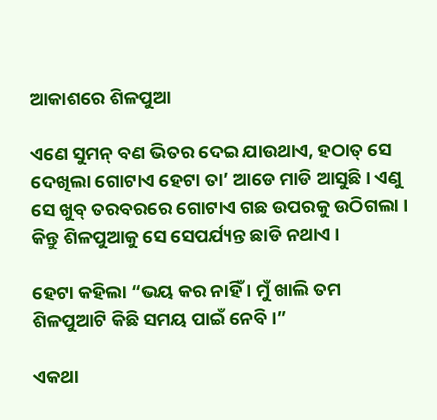ଆକାଶରେ ଶିଳପୁଆ

ଏଣେ ସୁମନ୍ ବଣ ଭିତର ଦେଇ ଯାଉଥାଏ, ହଠାତ୍ ସେ ଦେଖିଲା ଗୋଟାଏ ହେଟା ତା’ ଆଡେ ମାଡି ଆସୁଛି । ଏଣୁ ସେ ଖୁବ୍ ତରବରରେ ଗୋଟାଏ ଗଛ ଉପରକୁ ଉଠିଗଲା । କିନ୍ତୁ ଶିଳପୁଆକୁ ସେ ସେପର୍ଯ୍ୟନ୍ତ ଛାଡି ନଥାଏ ।

ହେଟା କହିଲା “ଭୟ କର ନାହିଁ । ମୁଁ ଖାଲି ତମ ଶିଳପୁଆଟି କିଛି ସମୟ ପାଇଁ ନେବି ।”

ଏକଥା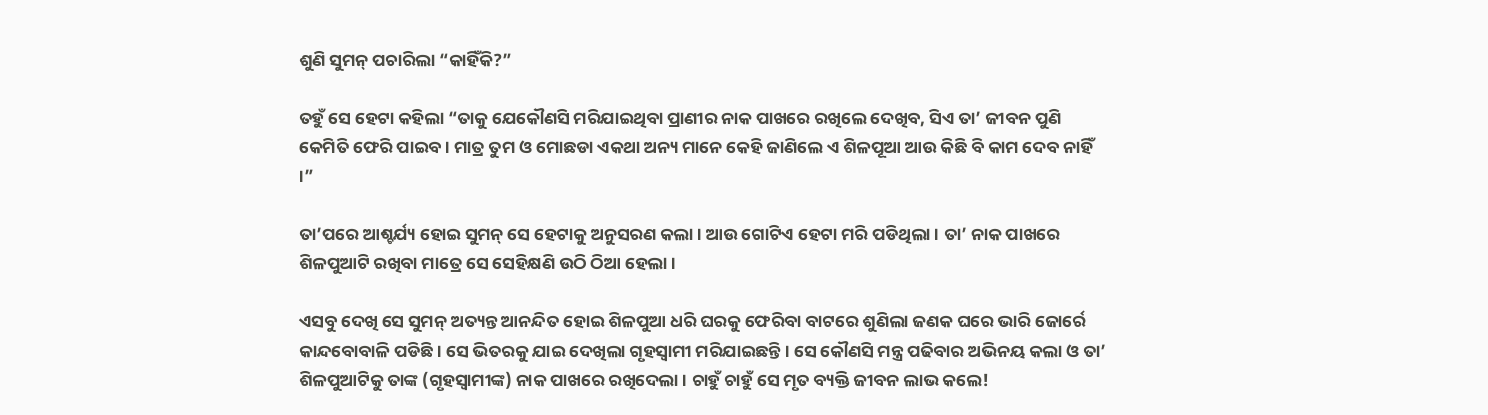ଶୁଣି ସୁମନ୍ ପଚାରିଲା “କାହିଁକି?”

ତହୁଁ ସେ ହେଟା କହିଲା “ତାକୁ ଯେକୌଣସି ମରିଯାଇଥିବା ପ୍ରାଣୀର ନାକ ପାଖରେ ରଖିଲେ ଦେଖିବ, ସିଏ ତା’ ଜୀବନ ପୁଣି କେମିତି ଫେରି ପାଇବ । ମାତ୍ର ତୁମ ଓ ମୋଛଡା ଏକଥା ଅନ୍ୟ ମାନେ କେହି ଜାଣିଲେ ଏ ଶିଳପୂଆ ଆଉ କିଛି ବି କାମ ଦେବ ନାହିଁ ।”

ତା’ପରେ ଆଶ୍ଚର୍ଯ୍ୟ ହୋଇ ସୁମନ୍ ସେ ହେଟାକୁ ଅନୁସରଣ କଲା । ଆଉ ଗୋଟିଏ ହେଟା ମରି ପଡିଥିଲା । ତା’ ନାକ ପାଖରେ ଶିଳପୁଆଟି ରଖିବା ମାତ୍ରେ ସେ ସେହିକ୍ଷଣି ଉଠି ଠିଆ ହେଲା ।

ଏସବୁ ଦେଖି ସେ ସୁମନ୍ ଅତ୍ୟନ୍ତ ଆନନ୍ଦିତ ହୋଇ ଶିଳପୁଆ ଧରି ଘରକୁ ଫେରିବା ବାଟରେ ଶୁଣିଲା ଜଣକ ଘରେ ଭାରି ଜୋର୍ରେ କାନ୍ଦବୋବାଳି ପଡିଛି । ସେ ଭିତରକୁ ଯାଇ ଦେଖିଲା ଗୃହସ୍ୱାମୀ ମରିଯାଇଛନ୍ତି । ସେ କୌଣସି ମନ୍ତ୍ର ପଢିବାର ଅଭିନୟ କଲା ଓ ତା’ ଶିଳପୁଆଟିକୁ ତାଙ୍କ (ଗୃହସ୍ୱାମୀଙ୍କ) ନାକ ପାଖରେ ରଖିଦେଲା । ଚାହୁଁ ଚାହୁଁ ସେ ମୃତ ବ୍ୟକ୍ତି ଜୀବନ ଲାଭ କଲେ!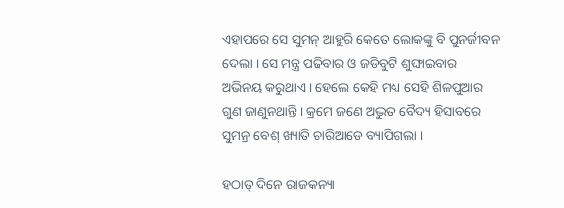ଏହାପରେ ସେ ସୁମନ୍ ଆହୁରି କେତେ ଲୋକଙ୍କୁ ବି ପୁନର୍ଜୀବନ ଦେଲା । ସେ ମନ୍ତ୍ର ପଢିବାର ଓ ଜଡିବୁଟି ଶୁଙ୍ଘାଇବାର ଅଭିନୟ କରୁଥାଏ । ହେଲେ କେହି ମଧ୍ୟ ସେହି ଶିଳପୁଆର ଗୁଣ ଜାଣୁନଥାନ୍ତି । କ୍ରମେ ଜଣେ ଅଦ୍ଭୁତ ବୈଦ୍ୟ ହିସାବରେ ସୁମନ୍ର ବେଶ୍ ଖ୍ୟାତି ଚାରିଆଡେ ବ୍ୟାପିଗଲା ।

ହଠାତ୍ ଦିନେ ରାଜକନ୍ୟା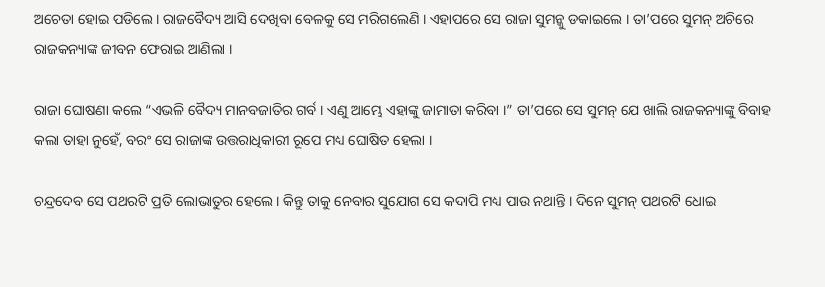ଅଚେତା ହୋଇ ପଡିଲେ । ରାଜବୈଦ୍ୟ ଆସି ଦେଖିବା ବେଳକୁ ସେ ମରିଗଲେଣି । ଏହାପରେ ସେ ରାଜା ସୁମନ୍କୁ ଡକାଇଲେ । ତା’ପରେ ସୁମନ୍ ଅଚିରେ ରାଜକନ୍ୟାଙ୍କ ଜୀବନ ଫେରାଇ ଆଣିଲା ।

ରାଜା ଘୋଷଣା କଲେ “ଏଭଳି ବୈଦ୍ୟ ମାନବଜାତିର ଗର୍ବ । ଏଣୁ ଆମ୍ଭେ ଏହାଙ୍କୁ ଜାମାତା କରିବା ।” ତା’ପରେ ସେ ସୁମନ୍ ଯେ ଖାଲି ରାଜକନ୍ୟାଙ୍କୁ ବିବାହ କଲା ତାହା ନୁହେଁ, ବରଂ ସେ ରାଜାଙ୍କ ଉତ୍ତରାଧିକାରୀ ରୂପେ ମଧ୍ୟ ଘୋଷିତ ହେଲା ।

ଚନ୍ଦ୍ରଦେବ ସେ ପଥରଟି ପ୍ରତି ଲୋଭାତୁର ହେଲେ । କିନ୍ତୁ ତାକୁ ନେବାର ସୁଯୋଗ ସେ କଦାପି ମଧ୍ୟ ପାଉ ନଥାନ୍ତି । ଦିନେ ସୁମନ୍ ପଥରଟି ଧୋଇ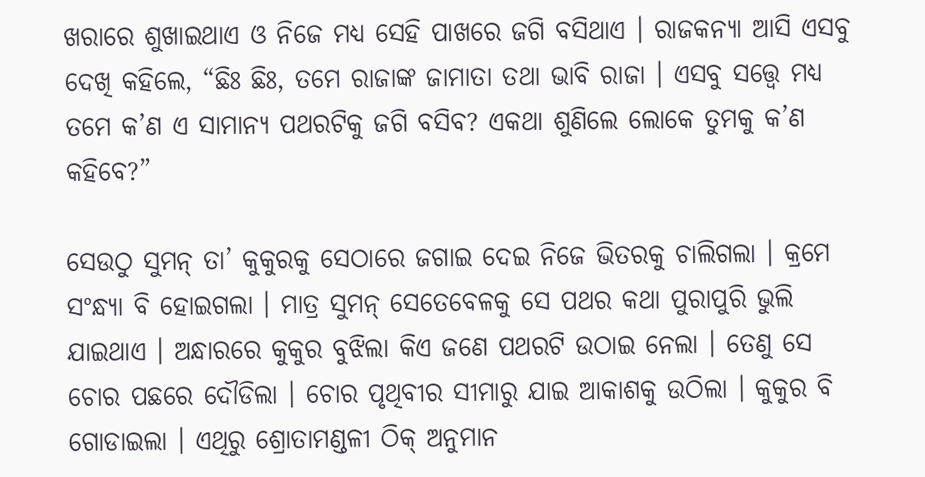ଖରାରେ ଶୁଖାଇଥାଏ ଓ ନିଜେ ମଧ୍ୟ ସେହି ପାଖରେ ଜଗି ବସିଥାଏ । ରାଜକନ୍ୟା ଆସି ଏସବୁ ଦେଖି କହିଲେ, “ଛିଃ ଛିଃ, ତମେ ରାଜାଙ୍କ ଜାମାତା ତଥା ଭାବି ରାଜା । ଏସବୁ ସତ୍ତ୍ୱେ ମଧ୍ୟ ତମେ କ’ଣ ଏ ସାମାନ୍ୟ ପଥରଟିକୁ ଜଗି ବସିବ? ଏକଥା ଶୁଣିଲେ ଲୋକେ ତୁମକୁ କ’ଣ କହିବେ?”

ସେଉଠୁ ସୁମନ୍ ତା’ କୁକୁରକୁ ସେଠାରେ ଜଗାଇ ଦେଇ ନିଜେ ଭିତରକୁ ଚାଲିଗଲା । କ୍ରମେ ସଂନ୍ଧ୍ୟା ବି ହୋଇଗଲା । ମାତ୍ର ସୁମନ୍ ସେତେବେଳକୁ ସେ ପଥର କଥା ପୁରାପୁରି ଭୁଲି ଯାଇଥାଏ । ଅନ୍ଧାରରେ କୁକୁର ବୁଝିଲା କିଏ ଜଣେ ପଥରଟି ଉଠାଇ ନେଲା । ତେଣୁ ସେ ଚୋର ପଛରେ ଦୌଡିଲା । ଚୋର ପୃଥିବୀର ସୀମାରୁ ଯାଇ ଆକାଶକୁ ଉଠିଲା । କୁକୁର ବି ଗୋଡାଇଲା । ଏଥିରୁ ଶ୍ରୋତାମଣ୍ଡଳୀ ଠିକ୍ ଅନୁମାନ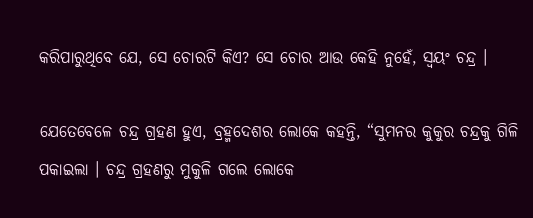କରିପାରୁଥିବେ ଯେ, ସେ ଚୋରଟି କିଏ? ସେ ଚୋର ଆଉ କେହି ନୁହେଁ, ସ୍ୱୟଂ ଚନ୍ଦ୍ର ।

ଯେତେବେଳେ ଚନ୍ଦ୍ର ଗ୍ରହଣ ହୁଏ, ବ୍ରହ୍ମଦେଶର ଲୋକେ କହନ୍ତି, “ସୁମନର କୁକୁର ଚନ୍ଦ୍ରକୁ ଗିଳି ପକାଇଲା । ଚନ୍ଦ୍ର ଗ୍ରହଣରୁ ମୁକୁଳି ଗଲେ ଲୋକେ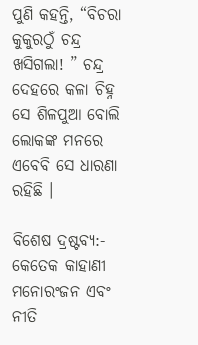ପୁଣି କହନ୍ତି, “ବିଚରା କୁକୁରଠୁଁ ଚନ୍ଦ୍ର ଖସିଗଲା! ” ଚନ୍ଦ୍ର ଦେହରେ କଳା ଚିହ୍ନ ସେ ଶିଳପୁଆ ବୋଲି ଲୋକଙ୍କ ମନରେ ଏବେବି ସେ ଧାରଣା ରହିଛି ।

ବିଶେଷ ଦ୍ରଷ୍ଟବ୍ୟ:- କେତେକ କାହାଣୀ ମନୋରଂଜନ ଏବଂ ନୀତି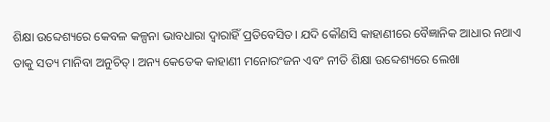ଶିକ୍ଷା ଉବ୍ଦେଶ୍ୟରେ କେବଳ କଳ୍ପନା ଭାବଧାରା ଦ୍ୱାରାହିଁ ପ୍ରତିବେସିତ। ଯଦି କୌଣସି କାହାଣୀରେ ବୈଜ୍ଞାନିକ ଆଧାର ନଥାଏ ତାକୁ ସତ୍ୟ ମାନିବା ଅନୁଚିତ୍। ଅନ୍ୟ କେତେକ କାହାଣୀ ମନୋରଂଜନ ଏବଂ ନୀତି ଶିକ୍ଷା ଉବ୍ଦେଶ୍ୟରେ ଲେଖା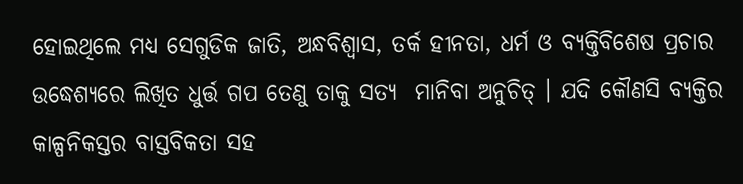ହୋଇଥିଲେ ମଧ୍ୟ ସେଗୁଡିକ ଜାତି, ଅନ୍ଧବିଶ୍ୱାସ, ତର୍କ ହୀନତା, ଧର୍ମ ଓ ବ୍ୟକ୍ତିବିଶେଷ ପ୍ରଚାର ଉଦ୍ଧେଶ୍ୟରେ ଲିଖିତ ଧୁର୍ତ୍ତ ଗପ ତେଣୁ ତାକୁ ସତ୍ୟ  ମାନିବା ଅନୁଚିତ୍ । ଯଦି କୌଣସି ବ୍ୟକ୍ତିର କାଳ୍ପନିକସ୍ତର ବାସ୍ତବିକତା ସହ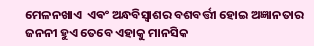ମେଳନଖାଏ  ଏଵଂ ଅନ୍ଧବିସ୍ଵାଶର ବଶବର୍ତ୍ତୀ ହୋଇ ଅଜ୍ଞାନତାର ଜନନୀ ହୁଏ ତେବେ ଏହାକୁ ମାନସିକ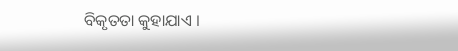ବିକୃତତା କୁହାଯାଏ ।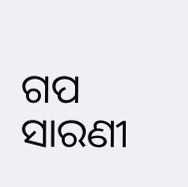ଗପ ସାରଣୀ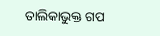ତାଲିକାଭୁକ୍ତ ଗପ